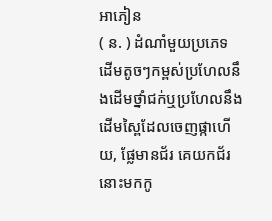អាភៀន
( ន. ) ដំណាំមួយប្រភេទ ដើមតូចៗកម្ពស់ប្រហែលនឹងដើមថ្នាំជក់ឬប្រហែលនឹងដើមស្ពៃដែលចេញផ្កាហើយ, ផ្លែមានជ័រ គេយកជ័រនោះមកកូ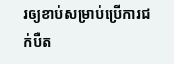រឲ្យខាប់សម្រាប់ប្រើការជក់បឺត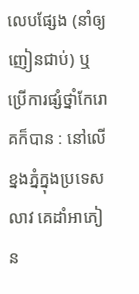លេបផ្សែង (នាំឲ្យញៀនជាប់) ឬប្រើការផ្សំថ្នាំកែរោគក៏បាន : នៅលើខ្នងភ្នំក្នុងប្រទេសលាវ គេដាំអាភៀន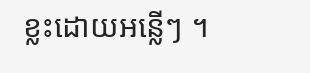ខ្លះដោយអន្លើៗ ។